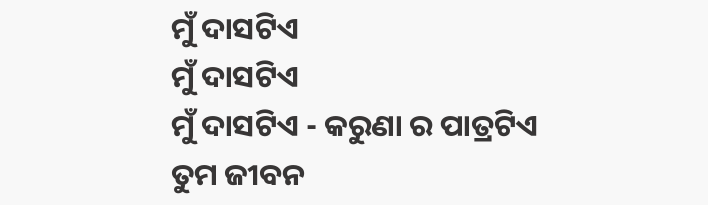ମୁଁ ଦାସଟିଏ
ମୁଁ ଦାସଟିଏ
ମୁଁ ଦାସଟିଏ - କରୁଣା ର ପାତ୍ରଟିଏ
ତୁମ ଜୀବନ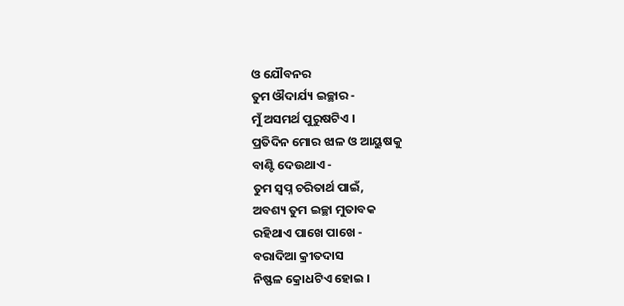ଓ ଯୌବନର
ତୁମ ଔଦାର୍ଯ୍ୟ ଇଚ୍ଛାର -
ମୁଁ ଅସମର୍ଥ ପୁରୁଷଟିଏ ।
ପ୍ରତିଦିନ ମୋର ଝାଳ ଓ ଆୟୁଷକୁ
ବାଣ୍ଟି ଦେଉଥାଏ -
ତୁମ ସ୍ଵପ୍ନ ଚରିତାର୍ଥ ପାଇଁ,
ଅବଶ୍ୟ ତୁମ ଇଚ୍ଛା ମୁତାବକ
ରହିଥାଏ ପାଖେ ପାଖେ -
ବରାଦିଆ କ୍ରୀତଦାସ
ନିଷ୍ଫଳ କ୍ରୋଧଟିଏ ହୋଇ ।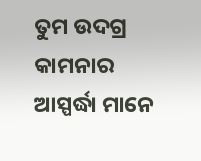ତୁମ ଉଦଗ୍ର କାମନାର ଆସ୍ପର୍ଦ୍ଧା ମାନେ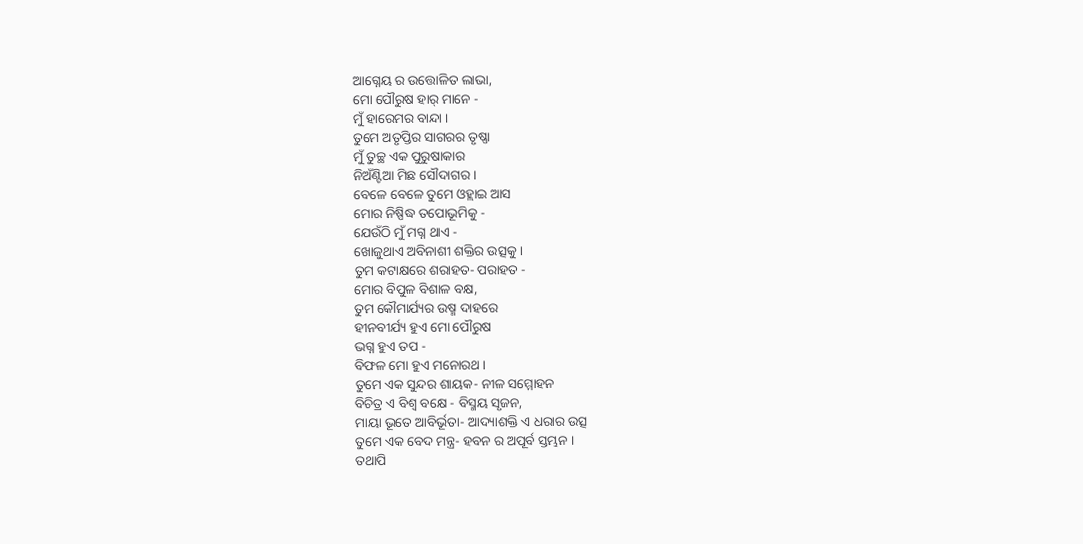ଆଗ୍ନେୟ ର ଉତ୍ତୋଳିତ ଲାଭା,
ମୋ ପୌରୁଷ ହାର୍ ମାନେ -
ମୁଁ ହାରେମର ବାନ୍ଦା ।
ତୁମେ ଅତୃପ୍ତିର ସାଗରର ତୃଷ୍ଣା
ମୁଁ ତୁଚ୍ଛ ଏକ ପୁରୁଷାକାର
ନିଅଁଣ୍ଟିଆ ମିଛ ସୌଦାଗର ।
ବେଳେ ବେଳେ ତୁମେ ଓହ୍ଲାଇ ଆସ
ମୋର ନିଷ୍ପିଦ୍ଧ ତପୋଭୂମିକୁ -
ଯେଉଁଠି ମୁଁ ମଗ୍ନ ଥାଏ -
ଖୋଜୁଥାଏ ଅବିନାଶୀ ଶକ୍ତିର ଉତ୍ସକୁ ।
ତୁମ କଟାକ୍ଷରେ ଶରାହତ- ପରାହତ -
ମୋର ବିପୁଳ ବିଶାଳ ବକ୍ଷ,
ତୁମ କୌମାର୍ଯ୍ୟର ଉଷ୍ମ ଦାହରେ
ହୀନବୀର୍ଯ୍ୟ ହୁଏ ମୋ ପୌରୁଷ
ଭଗ୍ନ ହୁଏ ତପ -
ବିଫଳ ମୋ ହୁଏ ମନୋରଥ ।
ତୁମେ ଏକ ସୁନ୍ଦର ଶାୟକ- ନୀଳ ସମ୍ମୋହନ
ବିଚିତ୍ର ଏ ବିଶ୍ଵ ବକ୍ଷେ - ବିସ୍ମୟ ସୃଜନ,
ମାୟା ଭୂତେ ଆବିର୍ଭୂତା- ଆଦ୍ୟାଶକ୍ତି ଏ ଧରାର ଉତ୍ସ
ତୁମେ ଏକ ବେଦ ମନ୍ତ୍ର- ହବନ ର ଅପୂର୍ବ ସ୍ତମ୍ଭନ ।
ତଥାପି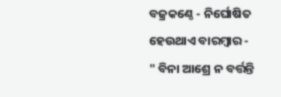ବଜ୍ରକଣ୍ଠେ - ନିର୍ଘୋଷିତ
ହେଉଥାଏ ବାରମ୍ବାର -
" ବିନା ଆଶ୍ରେ ନ ବର୍ତ୍ତନ୍ତି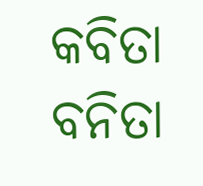କବିତା ବନିତା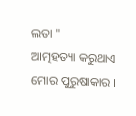ଲତା "
ଆତ୍ମହତ୍ୟା କରୁଥାଏ
ମୋର ପୁରୁଷାକାର ।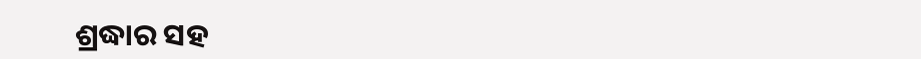ଶ୍ରଦ୍ଧାର ସହ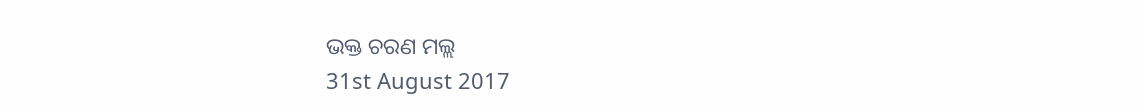ଭକ୍ତ ଚରଣ ମଲ୍ଲ
31st August 2017